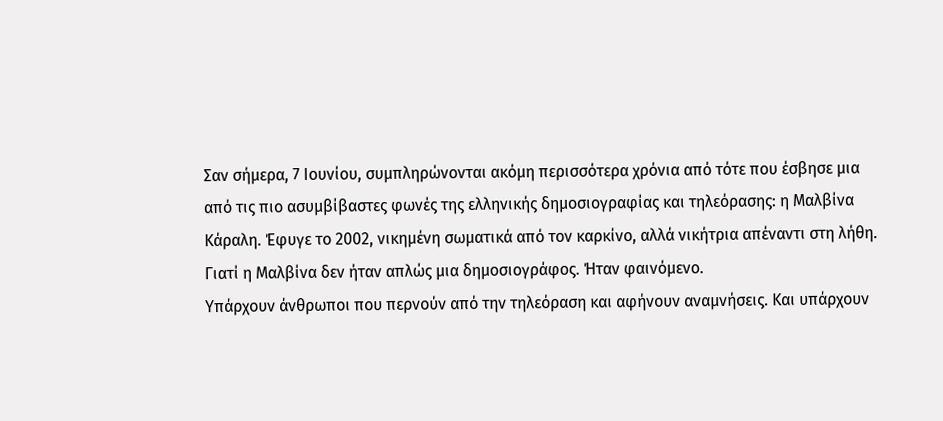Σαν σήμερα, 7 Ιουνίου, συμπληρώνονται ακόμη περισσότερα χρόνια από τότε που έσβησε μια από τις πιο ασυμβίβαστες φωνές της ελληνικής δημοσιογραφίας και τηλεόρασης: η Μαλβίνα Κάραλη. Έφυγε το 2002, νικημένη σωματικά από τον καρκίνο, αλλά νικήτρια απέναντι στη λήθη. Γιατί η Μαλβίνα δεν ήταν απλώς μια δημοσιογράφος. Ήταν φαινόμενο.
Υπάρχουν άνθρωποι που περνούν από την τηλεόραση και αφήνουν αναμνήσεις. Και υπάρχουν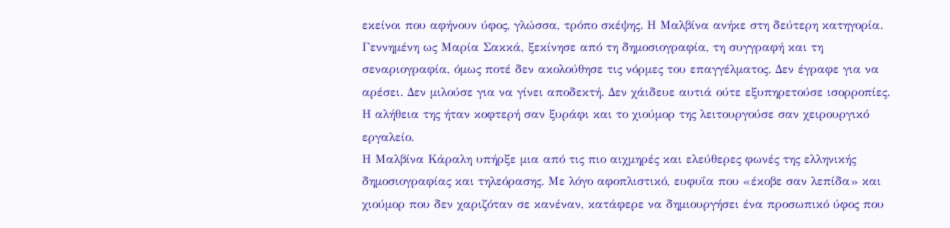εκείνοι που αφήνουν ύφος, γλώσσα, τρόπο σκέψης. Η Μαλβίνα ανήκε στη δεύτερη κατηγορία.
Γεννημένη ως Μαρία Σακκά, ξεκίνησε από τη δημοσιογραφία, τη συγγραφή και τη σεναριογραφία, όμως ποτέ δεν ακολούθησε τις νόρμες του επαγγέλματος. Δεν έγραφε για να αρέσει. Δεν μιλούσε για να γίνει αποδεκτή. Δεν χάιδευε αυτιά ούτε εξυπηρετούσε ισορροπίες. Η αλήθεια της ήταν κοφτερή σαν ξυράφι και το χιούμορ της λειτουργούσε σαν χειρουργικό εργαλείο.
Η Μαλβίνα Κάραλη υπήρξε μια από τις πιο αιχμηρές και ελεύθερες φωνές της ελληνικής δημοσιογραφίας και τηλεόρασης. Με λόγο αφοπλιστικό, ευφυΐα που «έκοβε σαν λεπίδα» και χιούμορ που δεν χαριζόταν σε κανέναν, κατάφερε να δημιουργήσει ένα προσωπικό ύφος που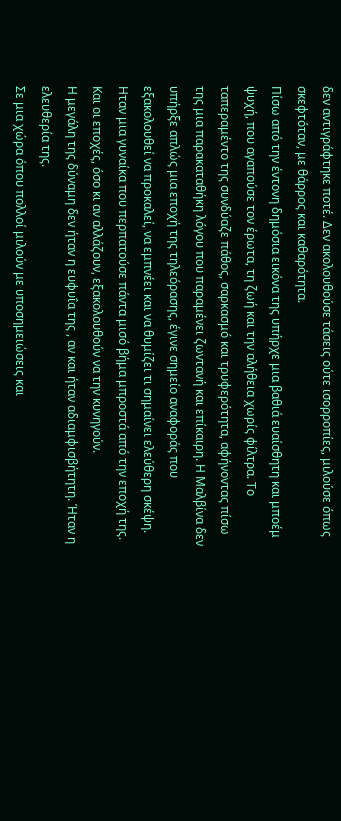δεν αντιγράφτηκε ποτέ. Δεν ακολουθούσε τάσεις ούτε ισορροπίες, μιλούσε όπως σκεφτόταν, με θάρρος και καθαρότητα.
Πίσω από την έντονη δημόσια εικόνα της υπήρχε μια βαθιά ευαίσθητη και μποέμ ψυχή, που αγαπούσε τον έρωτα, τη ζωή και την αλήθεια χωρίς φίλτρα. Το ταπεραμέντο της συνδύαζε πάθος, σαρκασμό και τρυφερότητα, αφήνοντας πίσω της μια παρακαταθήκη λόγου που παραμένει ζωντανή και επίκαιρη. Η Μαλβίνα δεν υπήρξε απλώς μια εποχή της τηλεόρασης, έγινε σημείο αναφοράς που εξακολουθεί να προκαλεί, να εμπνέει και να θυμίζει τι σημαίνει ελεύθερη σκέψη.
Ηταν μια γυναίκα που περπατούσε πάντα μισό βήμα μπροστά από την εποχή της. Και οι εποχές, όσο κι αν αλλάζουν, εξακολουθούν να την κυνηγούν.
Η μεγάλη της δύναμη δεν ήταν η ευφυΐα της , αν και ήταν αδιαμφισβήτητη. Ήταν η ελευθερία της.
Σε μια χώρα όπου πολλοί μιλούν με υποσημειώσεις και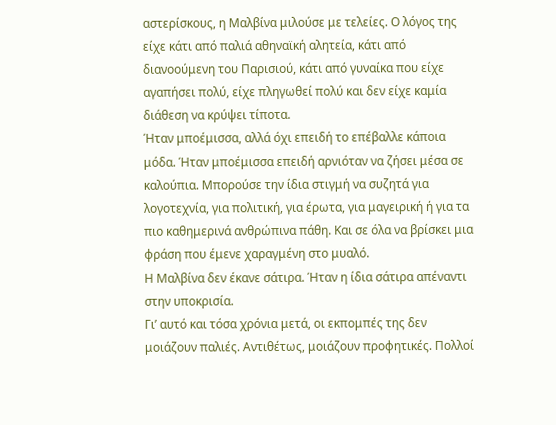αστερίσκους, η Μαλβίνα μιλούσε με τελείες. Ο λόγος της είχε κάτι από παλιά αθηναϊκή αλητεία, κάτι από διανοούμενη του Παρισιού, κάτι από γυναίκα που είχε αγαπήσει πολύ, είχε πληγωθεί πολύ και δεν είχε καμία διάθεση να κρύψει τίποτα.
Ήταν μποέμισσα, αλλά όχι επειδή το επέβαλλε κάποια μόδα. Ήταν μποέμισσα επειδή αρνιόταν να ζήσει μέσα σε καλούπια. Μπορούσε την ίδια στιγμή να συζητά για λογοτεχνία, για πολιτική, για έρωτα, για μαγειρική ή για τα πιο καθημερινά ανθρώπινα πάθη. Και σε όλα να βρίσκει μια φράση που έμενε χαραγμένη στο μυαλό.
Η Μαλβίνα δεν έκανε σάτιρα. Ήταν η ίδια σάτιρα απέναντι στην υποκρισία.
Γι’ αυτό και τόσα χρόνια μετά, οι εκπομπές της δεν μοιάζουν παλιές. Αντιθέτως, μοιάζουν προφητικές. Πολλοί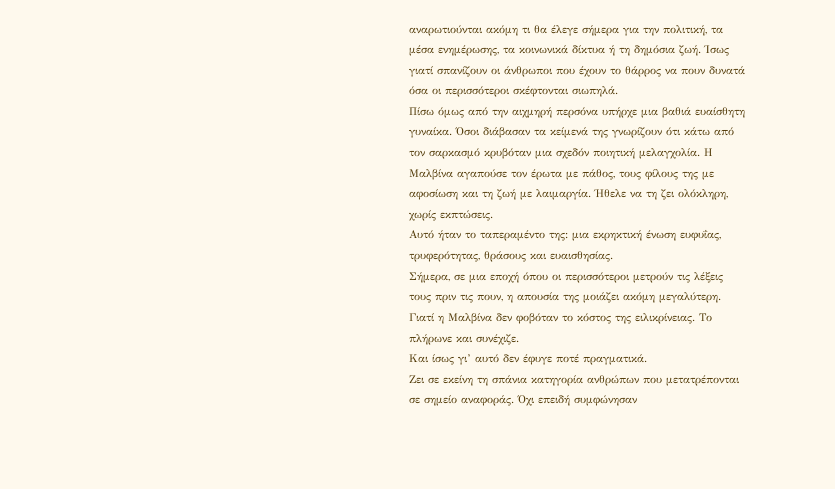αναρωτιούνται ακόμη τι θα έλεγε σήμερα για την πολιτική, τα μέσα ενημέρωσης, τα κοινωνικά δίκτυα ή τη δημόσια ζωή. Ίσως γιατί σπανίζουν οι άνθρωποι που έχουν το θάρρος να πουν δυνατά όσα οι περισσότεροι σκέφτονται σιωπηλά.
Πίσω όμως από την αιχμηρή περσόνα υπήρχε μια βαθιά ευαίσθητη γυναίκα. Όσοι διάβασαν τα κείμενά της γνωρίζουν ότι κάτω από τον σαρκασμό κρυβόταν μια σχεδόν ποιητική μελαγχολία. Η Μαλβίνα αγαπούσε τον έρωτα με πάθος, τους φίλους της με αφοσίωση και τη ζωή με λαιμαργία. Ήθελε να τη ζει ολόκληρη, χωρίς εκπτώσεις.
Αυτό ήταν το ταπεραμέντο της: μια εκρηκτική ένωση ευφυΐας, τρυφερότητας, θράσους και ευαισθησίας.
Σήμερα, σε μια εποχή όπου οι περισσότεροι μετρούν τις λέξεις τους πριν τις πουν, η απουσία της μοιάζει ακόμη μεγαλύτερη. Γιατί η Μαλβίνα δεν φοβόταν το κόστος της ειλικρίνειας. Το πλήρωνε και συνέχιζε.
Και ίσως γι’ αυτό δεν έφυγε ποτέ πραγματικά.
Ζει σε εκείνη τη σπάνια κατηγορία ανθρώπων που μετατρέπονται σε σημείο αναφοράς. Όχι επειδή συμφώνησαν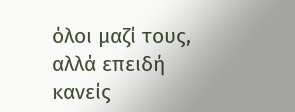όλοι μαζί τους, αλλά επειδή κανείς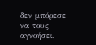δεν μπόρεσε να τους αγνοήσει.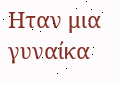Ηταν μια γυναίκα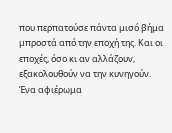που περπατούσε πάντα μισό βήμα μπροστά από την εποχή της. Και οι εποχές, όσο κι αν αλλάζουν, εξακολουθούν να την κυνηγούν.
Ένα αφιέρωμα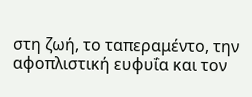στη ζωή, το ταπεραμέντο, την αφοπλιστική ευφυΐα και τον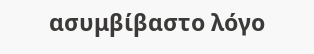ασυμβίβαστο λόγο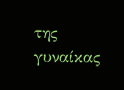της γυναίκας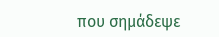που σημάδεψε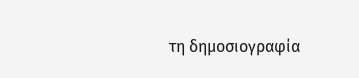τη δημοσιογραφία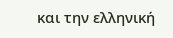και την ελληνική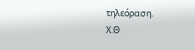τηλεόραση.
X.Θ